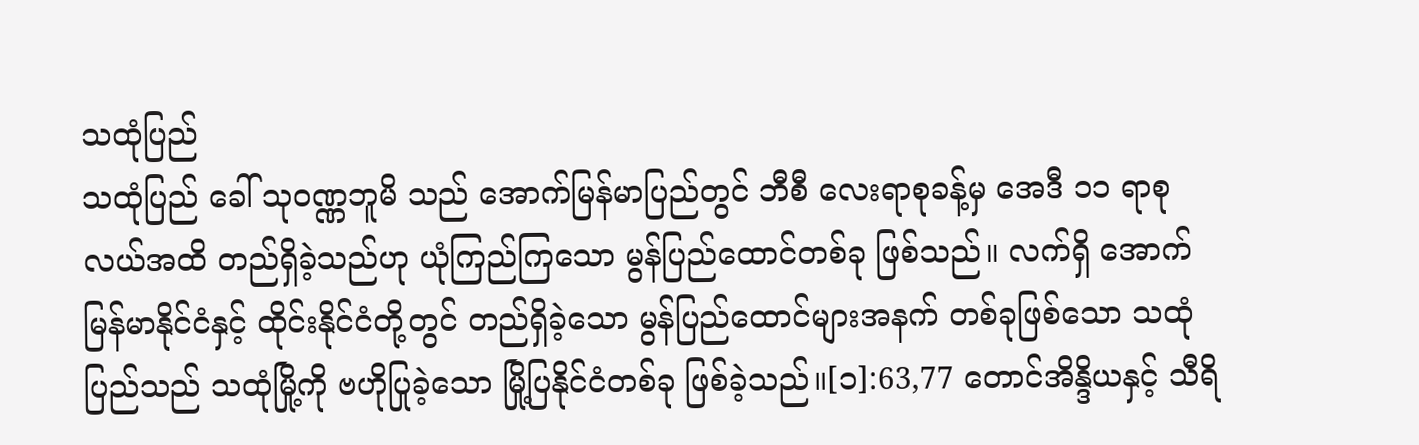သထုံပြည်
သထုံပြည် ခေါ် သုဝဏ္ဏဘူမိ သည် အောက်မြန်မာပြည်တွင် ဘီစီ လေးရာစုခန့်မှ အေဒီ ၁၁ ရာစုလယ်အထိ တည်ရှိခဲ့သည်ဟု ယုံကြည်ကြသော မွန်ပြည်ထောင်တစ်ခု ဖြစ်သည်။ လက်ရှိ အောက်မြန်မာနိုင်ငံနှင့် ထိုင်းနိုင်ငံတို့တွင် တည်ရှိခဲ့သော မွန်ပြည်ထောင်များအနက် တစ်ခုဖြစ်သော သထုံပြည်သည် သထုံမြို့ကို ဗဟိုပြုခဲ့သော မြို့ပြနိုင်ငံတစ်ခု ဖြစ်ခဲ့သည်။[၁]:63,77 တောင်အိန္ဒိယနှင့် သီရိ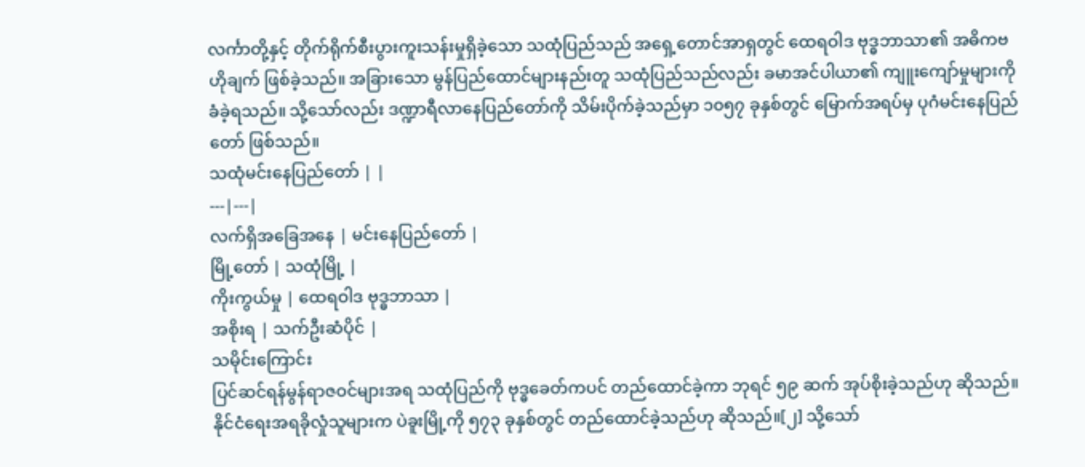လင်္ကာတို့နှင့် တိုက်ရိုက်စီးပွားကူးသန်းမှုရှိခဲ့သော သထုံပြည်သည် အရှေ့တောင်အာရှတွင် ထေရဝါဒ ဗုဒ္ဓဘာသာ၏ အဓိကဗဟိုချက် ဖြစ်ခဲ့သည်။ အခြားသော မွန်ပြည်ထောင်များနည်းတူ သထုံပြည်သည်လည်း ခမာအင်ပါယာ၏ ကျူးကျော်မှုများကို ခံခဲ့ရသည်။ သို့သော်လည်း ဒဏ္ဍာရီလာနေပြည်တော်ကို သိမ်းပိုက်ခဲ့သည်မှာ ၁၀၅၇ ခုနှစ်တွင် မြောက်အရပ်မှ ပုဂံမင်းနေပြည်တော် ဖြစ်သည်။
သထုံမင်းနေပြည်တော် | |
---|---|
လက်ရှိအခြေအနေ | မင်းနေပြည်တော် |
မြို့တော် | သထုံမြို့ |
ကိုးကွယ်မှု | ထေရဝါဒ ဗုဒ္ဓဘာသာ |
အစိုးရ | သက်ဦးဆံပိုင် |
သမိုင်းကြောင်း
ပြင်ဆင်ရန်မွန်ရာဇဝင်များအရ သထုံပြည်ကို ဗုဒ္ဓခေတ်ကပင် တည်ထောင်ခဲ့ကာ ဘုရင် ၅၉ ဆက် အုပ်စိုးခဲ့သည်ဟု ဆိုသည်။ နိုင်ငံရေးအရခိုလှုံသူများက ပဲခူးမြို့ကို ၅၇၃ ခုနှစ်တွင် တည်ထောင်ခဲ့သည်ဟု ဆိုသည်။[၂] သို့သော်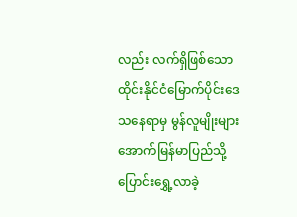လည်း လက်ရှိဖြစ်သော ထိုင်းနိုင်ငံမြောက်ပိုင်းဒေသနေရာမှ မွန်လူမျိုးများ အောက်မြန်မာပြည်သို့ ပြောင်းရွှေ့လာခဲ့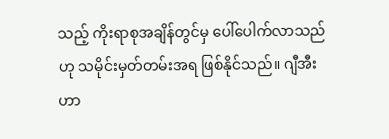သည့် ကိုးရာစုအချိန်တွင်မှ ပေါ်ပေါက်လာသည်ဟု သမိုင်းမှတ်တမ်းအရ ဖြစ်နိုင်သည်။ ဂျီအီး ဟာ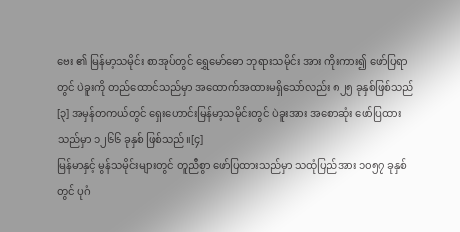ဗေး ၏ မြန်မာ့သမိုင်း စာအုပ်တွင် ရွှေမော်ဓော ဘုရားသမိုင်း အား ကိုးကား၍ ဖော်ပြရာတွင် ပဲခူးကို တည်ထောင်သည်မှာ အထောက်အထားမရှိသော်လည်း ၈၂၅ ခုနှစ်ဖြစ်သည်[၃] အမှန်တကယ်တွင် ရှေးဟောင်းမြန်မာ့သမိုင်းတွင် ပဲခူးအား အစောဆုံး ဖော်ပြထားသည်မှာ ၁၂၆၆ ခုနှစ် ဖြစ်သည်။[၄]
မြန်မာနှင့် မွန်သမိုင်းများတွင် တူညီစွာ ဖော်ပြထားသည်မှာ သထုံပြည်အား ၁၀၅၇ ခုနှစ်တွင် ပုဂံ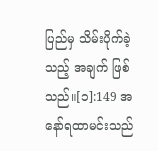ပြည်မှ သိမ်းပိုက်ခဲ့သည့် အချက် ဖြစ်သည်။[၁]:149 အနော်ရထာမင်းသည်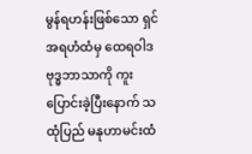မွန်ရဟန်းဖြစ်သော ရှင်အရဟံထံမှ ထေရဝါဒ ဗုဒ္ဓဘာသာကို ကူးပြောင်းခဲ့ပြီးနောက် သထုံပြည် မနုဟာမင်းထံ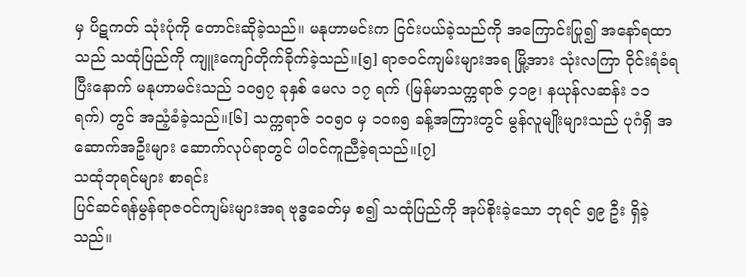မှ ပိဋကတ် သုံးပုံကို တောင်းဆိုခဲ့သည်။ မနုဟာမင်းက ငြင်းပယ်ခဲ့သည်ကို အကြောင်းပြု၍ အနော်ရထာသည် သထုံပြည်ကို ကျူးကျော်တိုက်ခိုက်ခဲ့သည်။[၅] ရာဇဝင်ကျမ်းများအရ မြို့အား သုံးလကြာ ဝိုင်းရံခံရပြီးနောက် မနုဟာမင်းသည် ၁၀၅၇ ခုနှစ် မေလ ၁၇ ရက် (မြန်မာသက္ကရာဇ် ၄၁၉၊ နယုန်လဆန်း ၁၁ ရက်) တွင် အညံ့ခံခဲ့သည်။[၆] သက္ကရာဇ် ၁၀၅၀ မှ ၁၀၈၅ ခန့်အကြားတွင် မွန်လူမျိုးများသည် ပုဂံရှိ အဆောက်အဦးများ ဆောက်လုပ်ရာတွင် ပါဝင်ကူညီခဲ့ရသည်။[၇]
သထုံဘုရင်များ စာရင်း
ပြင်ဆင်ရန်မွန်ရာဇဝင်ကျမ်းများအရ ဗုဒ္ဓခေတ်မှ စ၍ သထုံပြည်ကို အုပ်စိုးခဲ့သော ဘုရင် ၅၉ ဦး ရှိခဲ့သည်။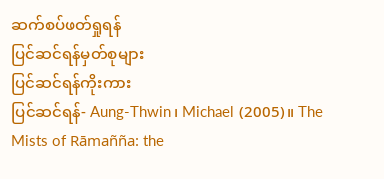ဆက်စပ်ဖတ်ရှုရန်
ပြင်ဆင်ရန်မှတ်စုများ
ပြင်ဆင်ရန်ကိုးကား
ပြင်ဆင်ရန်- Aung-Thwin၊ Michael (2005)။ The Mists of Rāmañña: the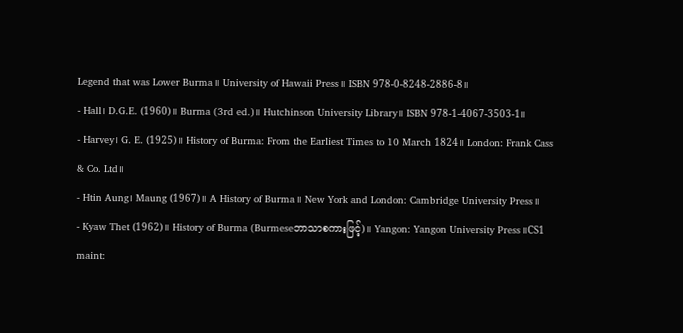Legend that was Lower Burma။ University of Hawaii Press။ ISBN 978-0-8248-2886-8။
- Hall၊ D.G.E. (1960)။ Burma (3rd ed.)။ Hutchinson University Library။ ISBN 978-1-4067-3503-1။
- Harvey၊ G. E. (1925)။ History of Burma: From the Earliest Times to 10 March 1824။ London: Frank Cass & Co. Ltd။
- Htin Aung၊ Maung (1967)။ A History of Burma။ New York and London: Cambridge University Press။
- Kyaw Thet (1962)။ History of Burma (Burmeseဘာသာစကားဖြင့်)။ Yangon: Yangon University Press။CS1 maint: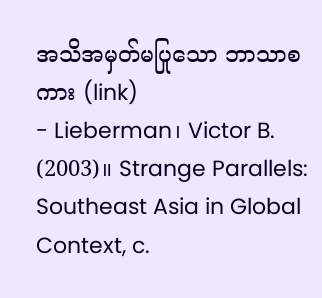အသိအမှတ်မပြုသော ဘာသာစကား (link)
- Lieberman၊ Victor B. (2003)။ Strange Parallels: Southeast Asia in Global Context, c.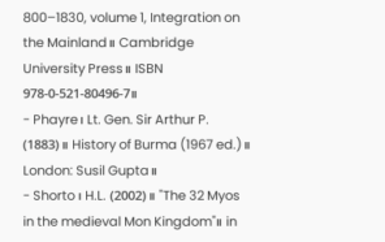800–1830, volume 1, Integration on the Mainland။ Cambridge University Press။ ISBN 978-0-521-80496-7။
- Phayre၊ Lt. Gen. Sir Arthur P. (1883)။ History of Burma (1967 ed.)။ London: Susil Gupta။
- Shorto၊ H.L. (2002)။ "The 32 Myos in the medieval Mon Kingdom"။ in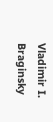Vladimir I. Braginsky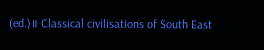(ed.)။ Classical civilisations of South East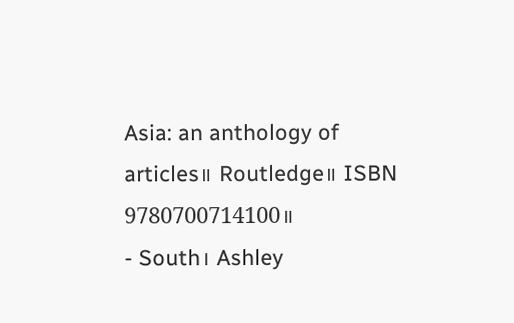Asia: an anthology of articles။ Routledge။ ISBN 9780700714100။
- South၊ Ashley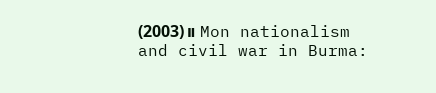(2003)။ Mon nationalism and civil war in Burma: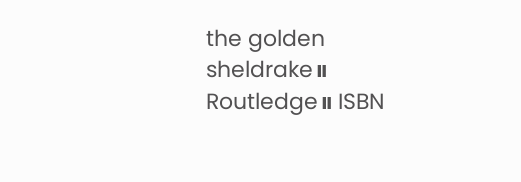the golden sheldrake။ Routledge။ ISBN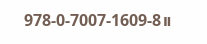978-0-7007-1609-8။